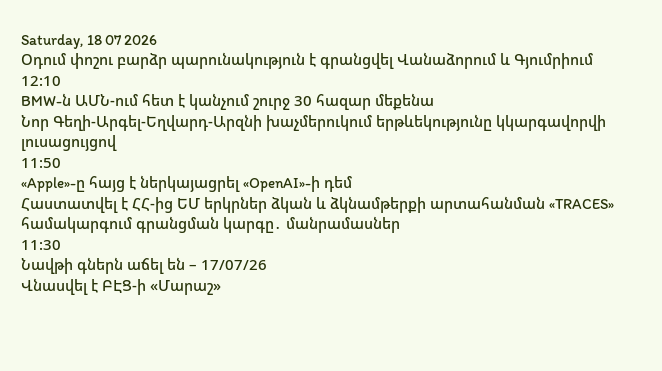Saturday, 18 07 2026
Օդում փոշու բարձր պարունակություն է գրանցվել Վանաձորում և Գյումրիում
12:10
BMW-ն ԱՄՆ-ում հետ է կանչում շուրջ 30 հազար մեքենա
Նոր Գեղի-Արգել-Եղվարդ-Արզնի խաչմերուկում երթևեկությունը կկարգավորվի լուսացույցով
11:50
«Apple»-ը հայց է ներկայացրել «OpenAI»-ի դեմ
Հաստատվել է ՀՀ-ից ԵՄ երկրներ ձկան և ձկնամթերքի արտահանման «TRACES» համակարգում գրանցման կարգը․ մանրամասներ
11:30
Նավթի գներն աճել են – 17/07/26
Վնասվել է ԲԷՑ-ի «Մարաշ»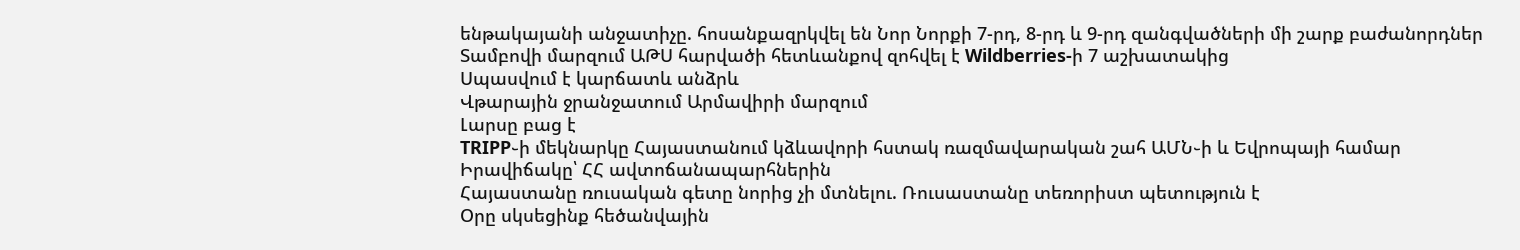ենթակայանի անջատիչը. հոսանքազրկվել են Նոր Նորքի 7-րդ, 8-րդ և 9-րդ զանգվածների մի շարք բաժանորդներ
Տամբովի մարզում ԱԹՍ հարվածի հետևանքով զոհվել է Wildberries-ի 7 աշխատակից
Սպասվում է կարճատև անձրև
Վթարային ջրանջատում Արմավիրի մարզում
Լարսը բաց է
TRIPP֊ի մեկնարկը Հայաստանում կձևավորի հստակ ռազմավարական շահ ԱՄՆ֊ի և Եվրոպայի համար
Իրավիճակը՝ ՀՀ ավտոճանապարհներին
Հայաստանը ռուսական գետը նորից չի մտնելու. Ռուսաստանը տեռորիստ պետություն է
Օրը սկսեցինք հեծանվային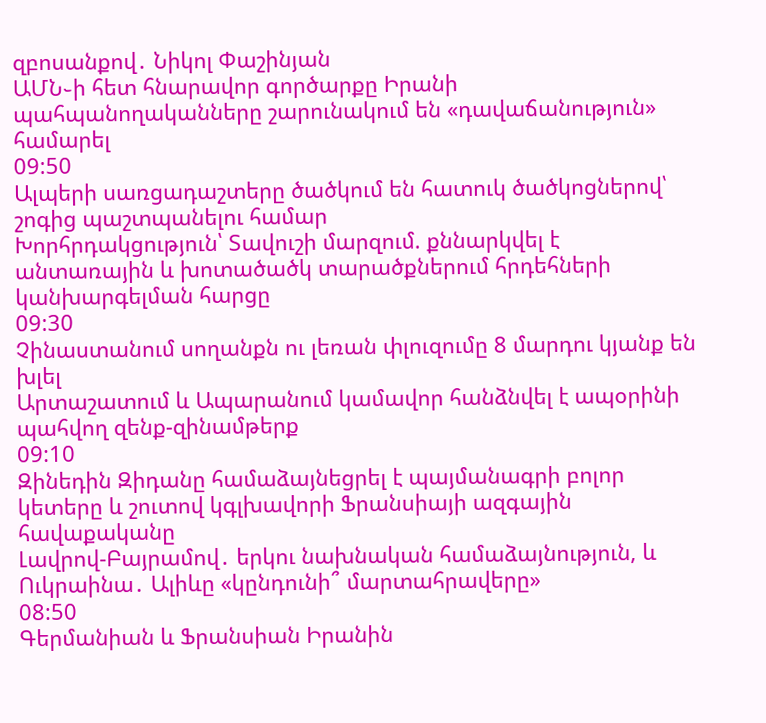զբոսանքով․ Նիկոլ Փաշինյան
ԱՄՆ֊ի հետ հնարավոր գործարքը Իրանի պահպանողականները շարունակում են «դավաճանություն» համարել
09:50
Ալպերի սառցադաշտերը ծածկում են հատուկ ծածկոցներով՝ շոգից պաշտպանելու համար
Խորհրդակցություն՝ Տավուշի մարզում. քննարկվել է անտառային և խոտածածկ տարածքներում հրդեհների կանխարգելման հարցը
09:30
Չինաստանում սողանքն ու լեռան փլուզումը 8 մարդու կյանք են խլել
Արտաշատում և Ապարանում կամավոր հանձնվել է ապօրինի պահվող զենք-զինամթերք
09:10
Զինեդին Զիդանը համաձայնեցրել է պայմանագրի բոլոր կետերը և շուտով կգլխավորի Ֆրանսիայի ազգային հավաքականը
Լավրով-Բայրամով․ երկու նախնական համաձայնություն, և Ուկրաինա․ Ալիևը «կընդունի՞ մարտահրավերը»
08:50
Գերմանիան և Ֆրանսիան Իրանին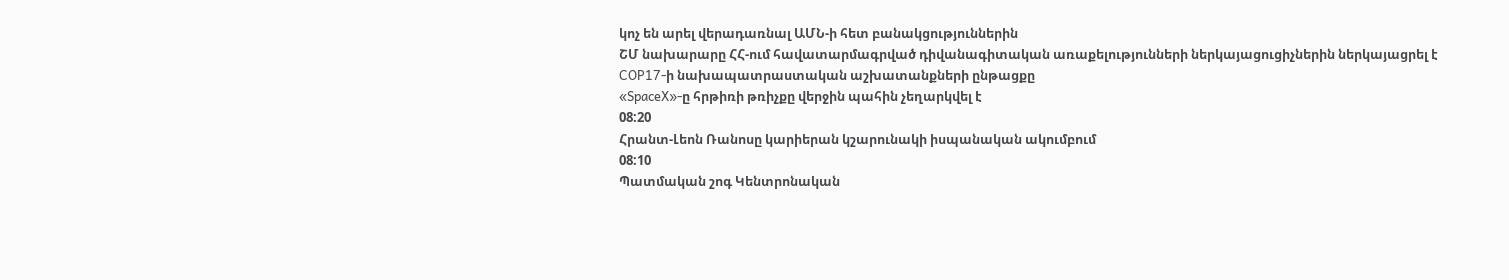կոչ են արել վերադառնալ ԱՄՆ-ի հետ բանակցություններին
ՇՄ նախարարը ՀՀ-ում հավատարմագրված դիվանագիտական առաքելությունների ներկայացուցիչներին ներկայացրել է COP17-ի նախապատրաստական աշխատանքների ընթացքը
«SpaceX»-ը հրթիռի թռիչքը վերջին պահին չեղարկվել է
08:20
Հրանտ-Լեոն Ռանոսը կարիերան կշարունակի իսպանական ակումբում
08:10
Պատմական շոգ Կենտրոնական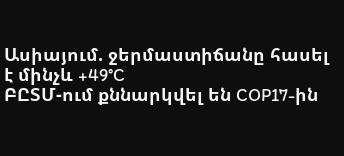Ասիայում. ջերմաստիճանը հասել է մինչև +49°C
ԲԸՏՄ-ում քննարկվել են COP17-ին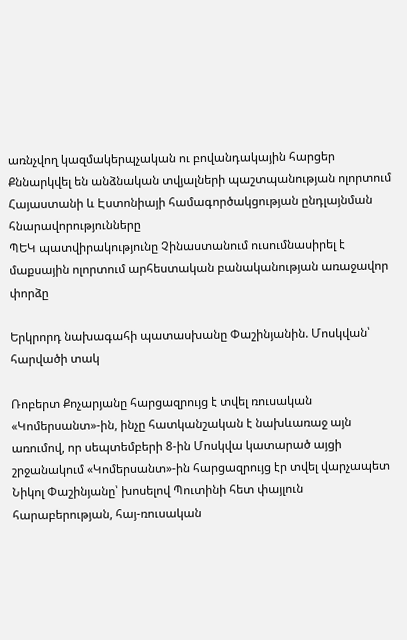առնչվող կազմակերպչական ու բովանդակային հարցեր
Քննարկվել են անձնական տվյալների պաշտպանության ոլորտում Հայաստանի և Էստոնիայի համագործակցության ընդլայնման հնարավորությունները
ՊԵԿ պատվիրակությունը Չինաստանում ուսումնասիրել է մաքսային ոլորտում արհեստական բանականության առաջավոր փորձը

Երկրորդ նախագահի պատասխանը Փաշինյանին. Մոսկվան՝ հարվածի տակ

Ռոբերտ Քոչարյանը հարցազրույց է տվել ռուսական «Կոմերսանտ»-ին, ինչը հատկանշական է նախևառաջ այն առումով, որ սեպտեմբերի 8-ին Մոսկվա կատարած այցի շրջանակում «Կոմերսանտ»-ին հարցազրույց էր տվել վարչապետ Նիկոլ Փաշինյանը՝ խոսելով Պուտինի հետ փայլուն հարաբերության, հայ-ռուսական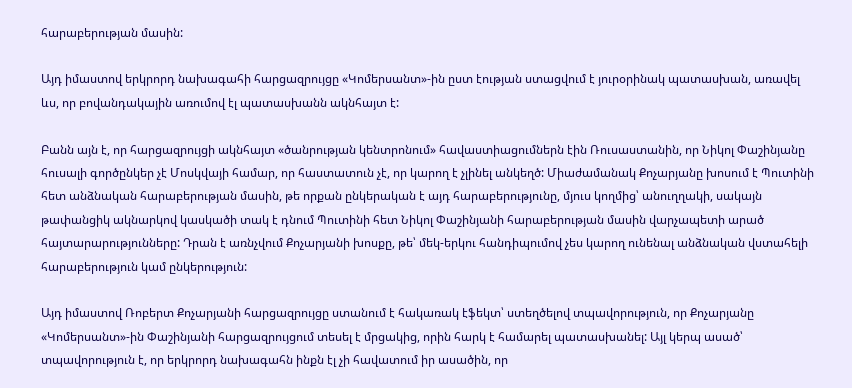հարաբերության մասին:

Այդ իմաստով երկրորդ նախագահի հարցազրույցը «Կոմերսանտ»-ին ըստ էության ստացվում է յուրօրինակ պատասխան, առավել ևս, որ բովանդակային առումով էլ պատասխանն ակնհայտ է:

Բանն այն է, որ հարցազրույցի ակնհայտ «ծանրության կենտրոնում» հավաստիացումներն էին Ռուսաստանին, որ Նիկոլ Փաշինյանը հուսալի գործընկեր չէ Մոսկվայի համար, որ հաստատուն չէ, որ կարող է չլինել անկեղծ: Միաժամանակ Քոչարյանը խոսում է Պուտինի հետ անձնական հարաբերության մասին, թե որքան ընկերական է այդ հարաբերությունը, մյուս կողմից՝ անուղղակի, սակայն թափանցիկ ակնարկով կասկածի տակ է դնում Պուտինի հետ Նիկոլ Փաշինյանի հարաբերության մասին վարչապետի արած հայտարարությունները: Դրան է առնչվում Քոչարյանի խոսքը, թե՝ մեկ-երկու հանդիպումով չես կարող ունենալ անձնական վստահելի հարաբերություն կամ ընկերություն:

Այդ իմաստով Ռոբերտ Քոչարյանի հարցազրույցը ստանում է հակառակ էֆեկտ՝ ստեղծելով տպավորություն, որ Քոչարյանը «Կոմերսանտ»-ին Փաշինյանի հարցազրույցում տեսել է մրցակից, որին հարկ է համարել պատասխանել: Այլ կերպ ասած՝ տպավորություն է, որ երկրորդ նախագահն ինքն էլ չի հավատում իր ասածին, որ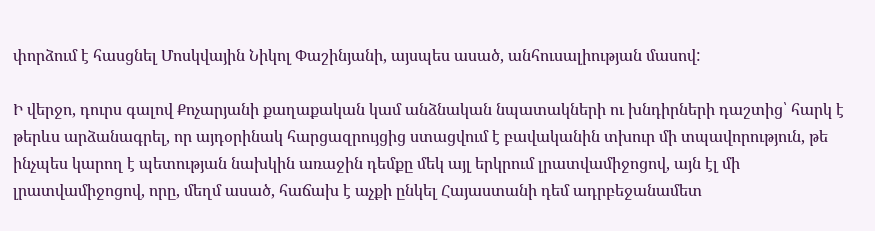փորձում է հասցնել Մոսկվային Նիկոլ Փաշինյանի, այսպես ասած, անհուսալիության մասով:

Ի վերջո, դուրս գալով Քոչարյանի քաղաքական կամ անձնական նպատակների ու խնդիրների դաշտից՝ հարկ է թերևս արձանագրել, որ այդօրինակ հարցազրույցից ստացվում է բավականին տխուր մի տպավորություն, թե ինչպես կարող է պետության նախկին առաջին դեմքը մեկ այլ երկրում լրատվամիջոցով, այն էլ մի լրատվամիջոցով, որը, մեղմ ասած, հաճախ է աչքի ընկել Հայաստանի դեմ ադրբեջանամետ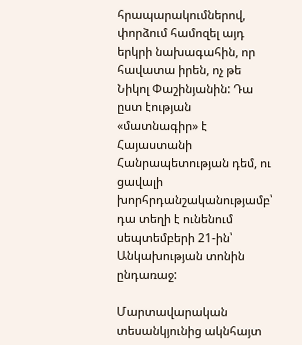հրապարակումներով, փորձում համոզել այդ երկրի նախագահին, որ հավատա իրեն, ոչ թե Նիկոլ Փաշինյանին: Դա ըստ էության «մատնագիր» է Հայաստանի Հանրապետության դեմ, ու ցավալի խորհրդանշականությամբ՝ դա տեղի է ունենում սեպտեմբերի 21-ին՝ Անկախության տոնին ընդառաջ:

Մարտավարական տեսանկյունից ակնհայտ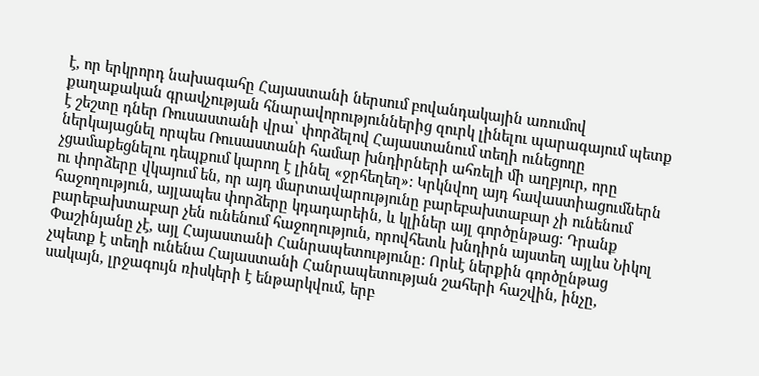է, որ երկրորդ նախագահը Հայաստանի ներսում բովանդակային առումով քաղաքական գրավչության հնարավորություններից զուրկ լինելու պարագայում պետք է շեշտը դներ Ռուսաստանի վրա՝ փորձելով Հայաստանում տեղի ունեցողը ներկայացնել որպես Ռուսաստանի համար խնդիրների ահռելի մի աղբյուր, որը չցամաքեցնելու դեպքում կարող է լինել «ջրհեղեղ»: Կրկնվող այդ հավաստիացումներն ու փորձերը վկայում են, որ այդ մարտավարությունը բարեբախտաբար չի ունենում հաջողություն, այլապես փորձերը կդադարեին, և կլիներ այլ գործընթաց: Դրանք բարեբախտաբար չեն ունենում հաջողություն, որովհետև խնդիրն այստեղ այլևս Նիկոլ Փաշինյանը չէ, այլ Հայաստանի Հանրապետությունը: Որևէ ներքին գործընթաց չպետք է տեղի ունենա Հայաստանի Հանրապետության շահերի հաշվին, ինչը, սակայն, լրջագույն ռիսկերի է ենթարկվում, երբ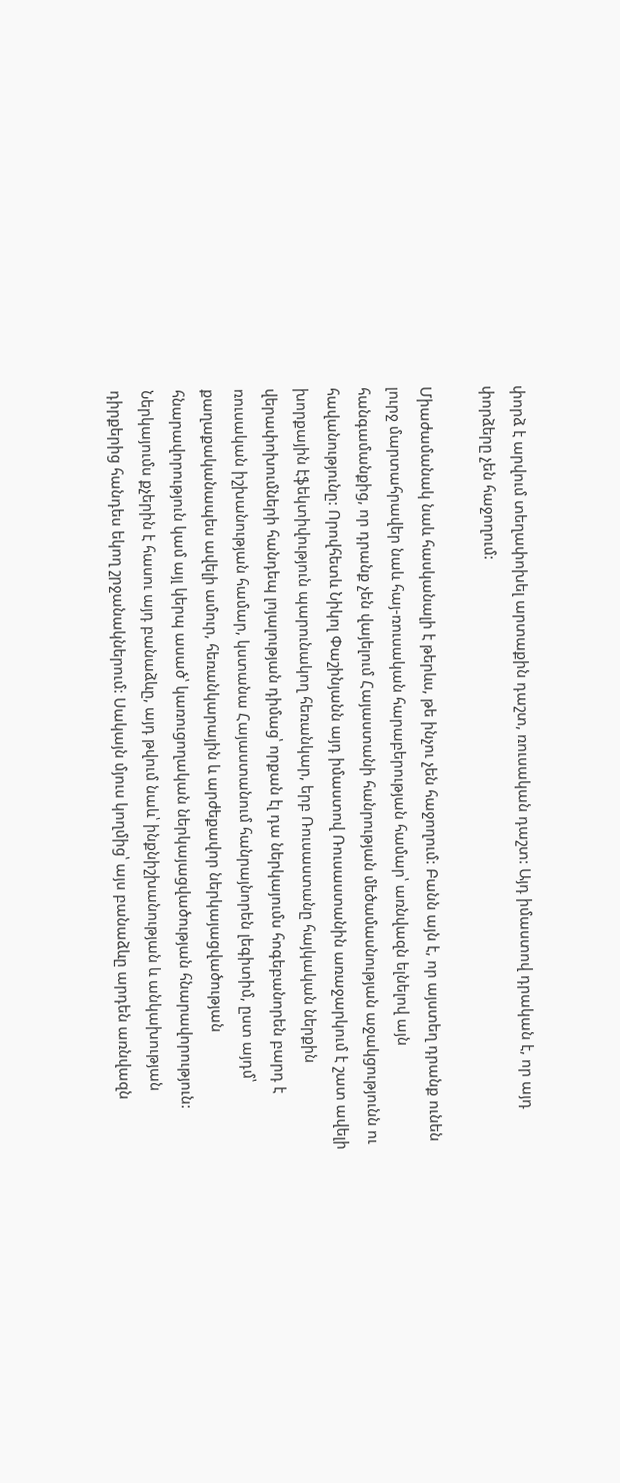փորձ է արվում տեղափոխել արտաքին դաշտ, ռուսական դաշտ: Այդ իմաստով դրական է, որ այդ փորձերը չեն հաջողում:

Միաժամանակ նաև հասկանալի է թերևս, թե ինչու չեն հաջողում: Բանն այն է, որ այստեղ դրանք ունեն լուրջ մարտահրավեր նաև հայ-ռուսական հարաբերության համար՝ առնվազն ելնելով այն հանգամանքից, որ դրանք չեն վայելում Հայաստանի հանրության մեծամասնության աջակցությունն ու հավանությունը: Որովհետև Նիկոլ Փաշինյանն այդ իմաստով Ռուսաստանին առաջարկում է շատ ավելի խորքային էֆեկտիվություն պարունակող հեռանկար, երբ Ռուսաստանը հայկական ներքին վերափոխումների հանդեպ լոյալության դիմաց՝ որքան էլ դա ներկայումս հոգեբանորեն բարդ է ռուսական իշխանության համար, կստանա Հայաստանում հանրայնորեն լեգիտիմ, ըստ այդմ՝ քաղաքականապես ավելի ամուր, հեռանկարային և արժեքավոր ներկայացվածության հնարավորություն կամ այլ կերպ ասած՝ կառուցողական ներկայացվածության հնարավորություն: Ներկայումս քչերին է հասու այդ բանաձևը, այդ թվում նաև՝ ինքնիշխանության և անկախության դիրքերից հանդես եկող շրջանակներում: Սակայն մյուս կողմից՝ այս բանաձևը արդեն առնվազն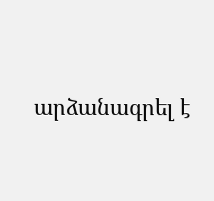արձանագրել է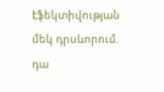էֆեկտիվության մեկ դրսևորում. դա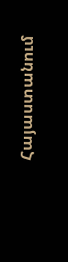Հայաստանում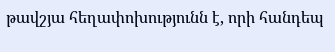թավշյա հեղափոխությունն է, որի հանդեպ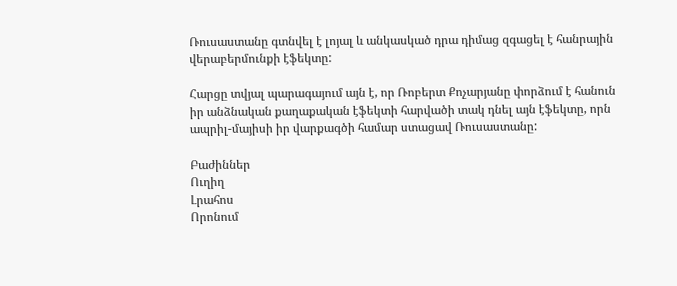Ռուսաստանը գտնվել է լոյալ և անկասկած դրա դիմաց զգացել է հանրային վերաբերմունքի էֆեկտը:

Հարցը տվյալ պարագայում այն է, որ Ռոբերտ Քոչարյանը փորձում է հանուն իր անձնական քաղաքական էֆեկտի հարվածի տակ դնել այն էֆեկտը, որն ապրիլ-մայիսի իր վարքագծի համար ստացավ Ռուսաստանը:

Բաժիններ
Ուղիղ
Լրահոս
Որոնում